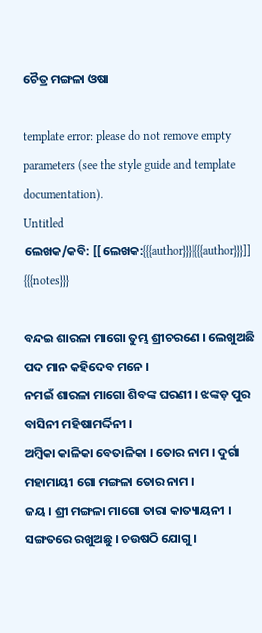ଚୈତ୍ର ମଙ୍ଗଳା ଓଷା

template error: please do not remove empty parameters (see the style guide and template documentation).
Untitled
ଲେଖକ/କବି: [[ଲେଖକ:{{{author}}}|{{{author}}}]]
{{{notes}}}

ବନ୍ଦଇ ଶାରଳା ମାଗୋ ତୁମ୍ଭ ଶ୍ରୀଚରଣେ । ଲେଖୁଅଛି ପଦ ମାନ କହିଦେବ ମନେ ।
ନମଇଁ ଶାରଳା ମାଗୋ ଶିବଙ୍କ ଘରଣୀ । ଝଙ୍କଡ଼ ପୁର ବାସିନୀ ମହିଷାମର୍ଦ୍ଦିନୀ ।
ଅମ୍ବିକା କାଳିକା ବେତାଳିକା । ତୋର ନାମ । ଦୁର୍ଗା ମହାମାୟୀ ଗୋ ମଙ୍ଗଳା ତୋର ନାମ ।
ଜୟ । ଶ୍ରୀ ମଙ୍ଗଳା ମାଗୋ ତାରା କାତ୍ୟାୟନୀ । ସଙ୍ଗତରେ ରଖୁଅଛୁ । ଚଉଷଠି ଯୋଗୁ ।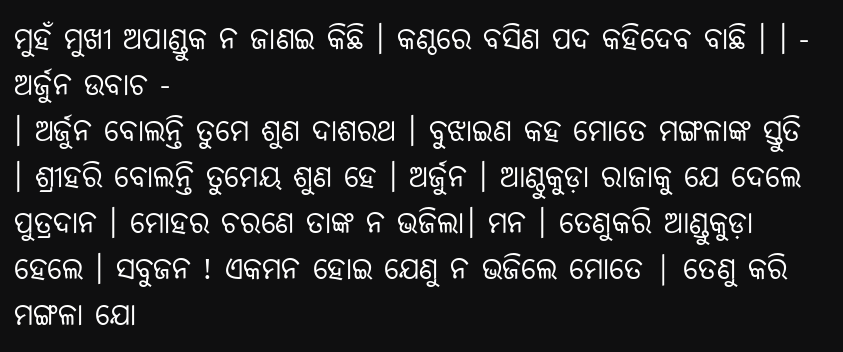ମୁହଁ ମୁଖୀ ଅପାଣ୍ଡୁକ ନ ଜାଣଇ କିଛି । କଣ୍ଠରେ ବସିଣ ପଦ କହିଦେବ ବାଛି । । -
ଅର୍ଜୁନ ଉବାଚ -
। ଅର୍ଜୁନ ବୋଲନ୍ତି ତୁମେ ଶୁଣ ଦାଶରଥ । ବୁଝାଇଣ କହ ମୋତେ ମଙ୍ଗଳାଙ୍କ ସ୍ତୁତି । ଶ୍ରୀହରି ବୋଲନ୍ତି ତୁମେୟ ଶୁଣ ହେ । ଅର୍ଜୁନ । ଆଣ୍ଠୁକୁଡ଼ା ରାଜାକୁ ଯେ ଦେଲେ ପୁତ୍ରଦାନ । ମୋହର ଚରଣେ ତାଙ୍କ ନ ଭଜିଲା। ମନ । ତେଣୁକରି ଆଣ୍ଡୁକୁଡ଼ା ହେଲେ । ସବୁଜନ ! ଏକମନ ହୋଇ ଯେଣୁ ନ ଭଜିଲେ ମୋତେ | ତେଣୁ କରି ମଙ୍ଗଳା ଯୋ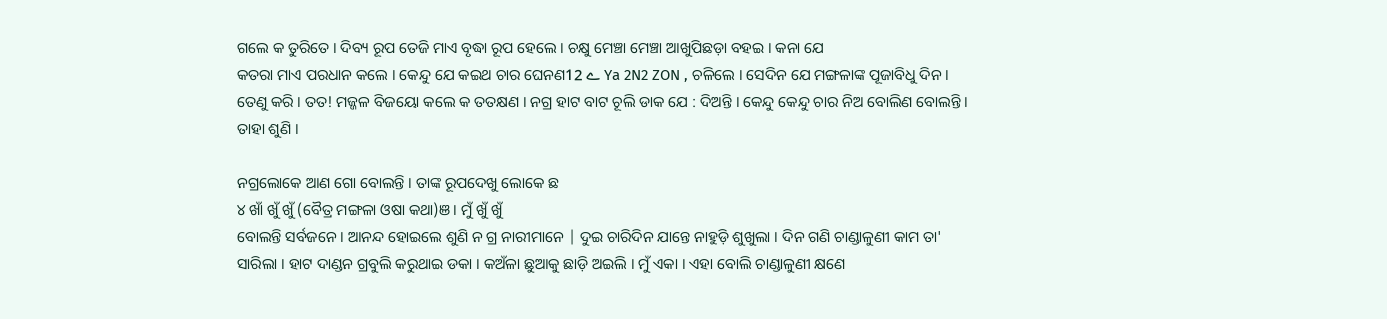ଗଲେ କ ତୁରିତେ । ଦିବ୍ୟ ରୂପ ତେଜି ମାଏ ବୃଦ୍ଧା ରୂପ ହେଲେ । ଚକ୍ଷୁ ମେଞ୍ଚା ମେଞ୍ଚା ଆଖୁପିଛଡ଼ା ବହଇ । କନା ଯେ
କତରା ମାଏ ପରଧାନ କଲେ । କେନ୍ଦୁ ଯେ କଇଥ ଚାର ଘେନଣے 12 Ya 2N2 ZON , ଚଳିଲେ । ସେଦିନ ଯେ ମଙ୍ଗଳାଙ୍କ ପୂଜାବିଧୁ ଦିନ । ତେଣୁ କରି । ତତ! ମଜ୍ଜଳ ବିଜୟୋ କଲେ କ ତତକ୍ଷଣ । ନଗ୍ର ହାଟ ବାଟ ଚୂଲି ଡାକ ଯେ : ଦିଅନ୍ତି । କେନ୍ଦୁ କେନ୍ଦୁ ଚାର ନିଅ ବୋଲିଣ ବୋଲନ୍ତି । ତାହା ଶୁଣି ।

ନଗ୍ରଲୋକେ ଆଣ ଗୋ ବୋଲନ୍ତି । ତାଙ୍କ ରୂପଦେଖୁ ଲୋକେ ଛ
୪ ଖାଁ ଖୁଁ ଖୁଁ (ବୈତ୍ର ମଙ୍ଗଳା ଓଷା କଥା)ଞ। ମୁଁ ଖୁଁ ଖୁଁ
ବୋଲନ୍ତି ସର୍ବଜନେ । ଆନନ୍ଦ ହୋଇଲେ ଶୁଣି ନ ଗ୍ର ନାରୀମାନେ | ଦୁଇ ଚାରିଦିନ ଯାନ୍ତେ ନାହୁଡ଼ି ଶୁଖୁଲା । ଦିନ ଗଣି ଚାଣ୍ଡାଳୁଣୀ କାମ ତା' ସାରିଲା । ହାଟ ଦାଣ୍ଡନ ଗ୍ରବୁଲି କରୁଥାଇ ଡକା । କଅଁଳା ଛୁଆକୁ ଛାଡ଼ି ଅଇଲି । ମୁଁ ଏକା । ଏହା ବୋଲି ଚାଣ୍ଡାଳୁଣୀ କ୍ଷଣେ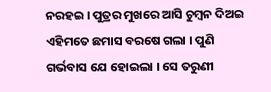ନରହଇ । ପୁତ୍ରର ମୁଖରେ ଆସି ଚୁମ୍ବନ ଦିଅଇ ଏହିମତେ ଛମାସ ବରଷେ ଗଲା । ପୁଣି ଗର୍ଭବାସ ଯେ ହୋଇଲା । ସେ ତରୁଣୀ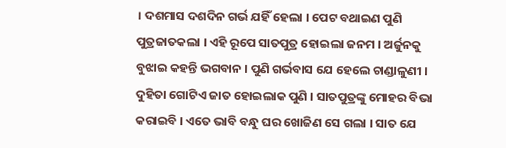। ଦଶମାସ ଦଶଦିନ ଗର୍ଭ ଯହିଁ ହେଲା । ପେଟ ବଥାଇଣ ପୁଣି ପୁତ୍ରଜାତକଲା । ଏହି ରୂପେ ସାତପୁତ୍ର ହୋଇଲା ଜନମ । ଅର୍ଜୁନକୁ ବୁଝାଇ କହନ୍ତି ଭଗବାନ । ପୁଣି ଗର୍ଭବାସ ଯେ ହେଲେ ଚାଣ୍ଡାଳୁଣୀ । ଦୁହିତା ଗୋଟିଏ ଜାତ ହୋଇଲାକ ପୁଣି । ସାତପୁତ୍ରଙ୍କୁ ମୋହର ବିଭା କରାଇବି । ଏତେ ଭାବି ବନ୍ଧୁ ଘର ଖୋଜିଣ ସେ ଗଲା । ସାତ ଯେ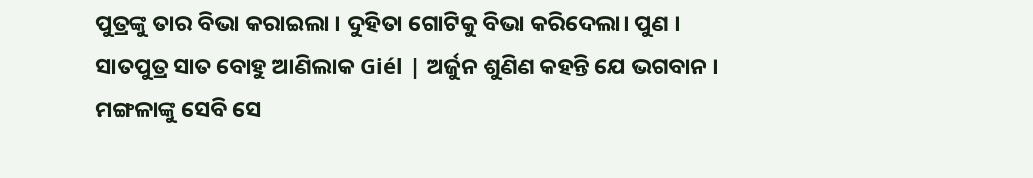ପୁତ୍ରଙ୍କୁ ତାର ବିଭା କରାଇଲା । ଦୁହିତା ଗୋଟିକୁ ବିଭା କରିଦେଲା। ପୁଣ । ସାତପୁତ୍ର ସାତ ବୋହୁ ଆଣିଲାକ Giél | ଅର୍ଜୁନ ଶୁଣିଣ କହନ୍ତି ଯେ ଭଗବାନ । ମଙ୍ଗଳାଙ୍କୁ ସେବି ସେ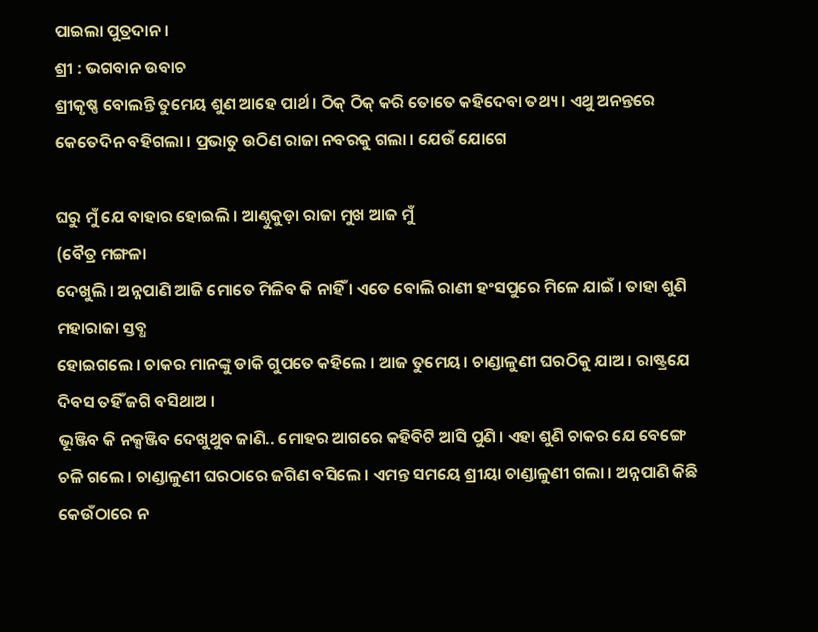ପାଇଲା ପୁତ୍ରଦାନ ।
ଶ୍ରୀ : ଭଗବାନ ଉବାଚ
ଶ୍ରୀକୃଷ୍ଣ ବୋଲନ୍ତି ତୁମେୟ ଶୁଣ ଆହେ ପାର୍ଥ । ଠିକ୍ ଠିକ୍ କରି ତୋତେ କହିଦେବା ତଥ୍ୟ । ଏଥୁ ଅନନ୍ତରେ କେତେଦିନ ବହିଗଲା । ପ୍ରଭାତୁ ଉଠିଣ ରାଜା ନବରକୁ ଗଲା । ଯେଉଁ ଯୋଗେ

ଘରୁ ମୁଁ ଯେ ବାହାର ହୋଇଲି । ଆଣ୍ଠୁକୁଡ଼ା ରାଜା ମୁଖ ଆଜ ମୁଁ
(ବୈତ୍ର ମଙ୍ଗଳା
ଦେଖୁଲି । ଅନ୍ନପାଣି ଆଜି ମୋତେ ମିଳିବ କି ନାହିଁ । ଏତେ ବୋଲି ରାଣୀ ହଂସପୁରେ ମିଳେ ଯାଇଁ । ତାହା ଶୁଣି ମହାରାଜା ସ୍ତବ୍ଧ
ହୋଇଗଲେ । ଚାକର ମାନଙ୍କୁ ଡାକି ଗୁପତେ କହିଲେ । ଆଜ ତୁମେୟ। ଚାଣ୍ଡାଳୁଣୀ ଘରଠିକୁ ଯାଅ । ରାଷ୍ଟ୍ରଯେ ଦିବସ ତହିଁ ଜଗି ବସିଥାଅ ।
ଭୂଞ୍ଜିବ କି ନକ୍ସଞ୍ଜିବ ଦେଖୁଥୁବ ଜାଣି.. ମୋହର ଆଗରେ କହିବିଟି ଆସି ପୁଣି । ଏହା ଶୁଣି ଚାକର ଯେ ବେଙ୍ଗେ ଚଳି ଗଲେ । ଚାଣ୍ଡାଳୁଣୀ ଘରଠାରେ ଜଗିଣ ବସିଲେ । ଏମନ୍ତ ସମୟେ ଶ୍ରୀୟା ଚାଣ୍ଡାଳୁଣୀ ଗଲା । ଅନ୍ନପାଣି କିଛି କେଉଁଠାରେ ନ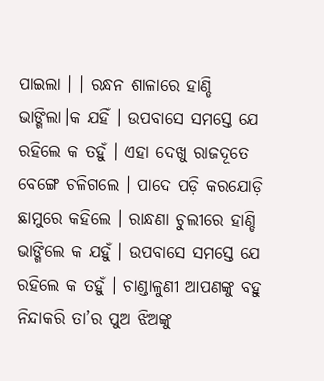ପାଇଲା । । ରନ୍ଧନ ଶାଳାରେ ହାଣ୍ଡି ଭାଙ୍ଗିଲା।କ ଯହିଁ । ଉପବାସେ ସମସ୍ତେ ଯେ ରହିଲେ କ ତହୁଁ । ଏହା ଦେଖୁ ରାଜଦୂତେ ବେଙ୍ଗେ ଚଳିଗଲେ । ପାଦେ ପଡ଼ି କରଯୋଡ଼ି ଛାମୁରେ କହିଲେ । ରାନ୍ଧଣା ଚୁଲୀରେ ହାଣ୍ଡି ଭାଙ୍ଗିଲେ କ ଯହୁଁ । ଉପବାସେ ସମସ୍ତେ ଯେ ରହିଲେ କ ତହୁଁ । ଚାଣ୍ଡାଳୁଣୀ ଆପଣଙ୍କୁ ବହୁ ନିନ୍ଦାକରି ତା’ର ପୁଅ ଝିଅଙ୍କୁ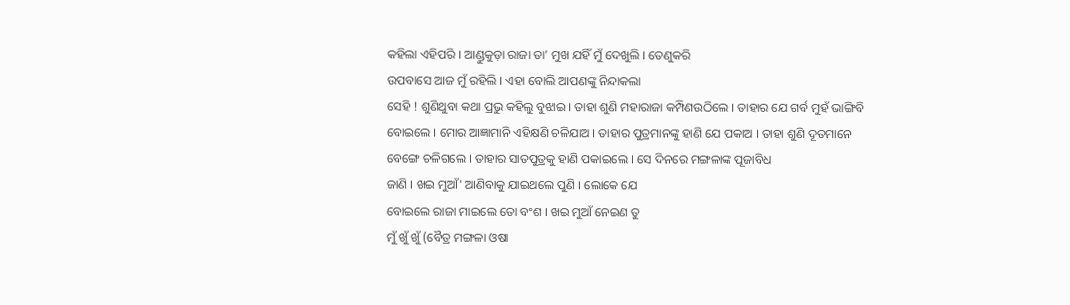କହିଲା ଏହିପରି । ଆଣ୍ଡୁକୁଡ଼ା ରାଜା ତା’ ମୁଖ ଯହିଁ ମୁଁ ଦେଖୁଲି । ତେଣୁକରି
ଉପବାସେ ଆଜ ମୁଁ ରହିଲି । ଏହା ବୋଲି ଆପଣଙ୍କୁ ନିନ୍ଦାକଲା
ସେହି ! ଶୁଣିଥୁବା କଥା ପ୍ରଭୁ କହିଲୁ ବୁଝାଇ । ତାହା ଶୁଣି ମହାରାଜା କମ୍ପିଣଉଠିଲେ । ତାହାର ଯେ ଗର୍ବ ମୁହଁ ଭାଙ୍ଗିବି ବୋଇଲେ । ମୋର ଆଜ୍ଞାମାନି ଏହିକ୍ଷଣି ଚଳିଯାଅ । ତାହାର ପୁତ୍ରମାନଙ୍କୁ ହାଣି ଯେ ପକାଅ । ତାହା ଶୁଣି ଦୂତମାନେ ବେଙ୍ଗେ ଚଳିଗଲେ । ତାହାର ସାତପୁତ୍ରକୁ ହାଣି ପକାଇଲେ । ସେ ଦିନରେ ମଙ୍ଗଳାଙ୍କ ପୂଜାବିଧ
ଜାଣି । ଖଇ ମୁଆଁ' ଆଣିବାକୁ ଯାଇଥଲେ ପୁଣି । ଲୋକେ ଯେ
ବୋଇଲେ ରାଜା ମାଇଲେ ତୋ ବଂଶ । ଖଇ ମୁଆଁ ନେଇଣ ତୁ
ମୁଁ ଖୁଁ ଖୁଁ (ବୈତ୍ର ମଙ୍ଗଳା ଓଷା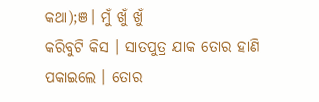କଥା);ଞ। ମୁଁ ଖୁଁ ଖୁଁ
କରିବୁଟି କିସ । ସାତପୁତ୍ର ଯାକ ତୋର ହାଣି ପକାଇଲେ । ତୋର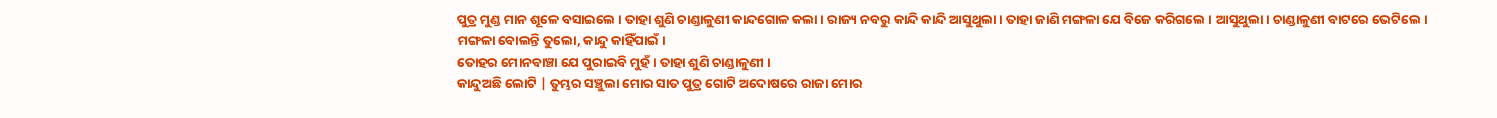ପୁତ୍ର ମୁଣ୍ଡ ମାନ ଶୂଳେ ବସାଇଲେ । ତାହା ଶୁଣି ଚାଣ୍ଡାଳୁଣୀ କାନ୍ଦଗୋଳ କଲା । ରାଜ୍ୟ ନବରୁ କାନ୍ଦି କାନ୍ଦି ଆସୁଥୁଲା । ତାହା ଜାଣି ମଙ୍ଗଳା ଯେ ବିଜେ କରିଗଲେ । ଆସୁଥୁଲା। ଚାଣ୍ଡାଳୁଣୀ ବାଟରେ ଭେଟିଲେ । ମଙ୍ଗଳା ବୋଲନ୍ତି ତୁଲୋ, କାନ୍ଦୁ କାହିଁପାଇଁ ।
ତୋହର ମୋନବାଞ୍ଚା ଯେ ପୁରାଇବି ମୁହଁ । ତାହା ଶୁଣି ଚାଣ୍ଡାଳୁଣୀ ।
କାନ୍ଦୁଅଛି ଲୋଟି | ତୁମ୍ଭର ସଞ୍ଚୁଲା ମୋର ସାତ ପୁତ୍ର ଗୋଟି ଅଦୋଷରେ ରାଜା ମୋର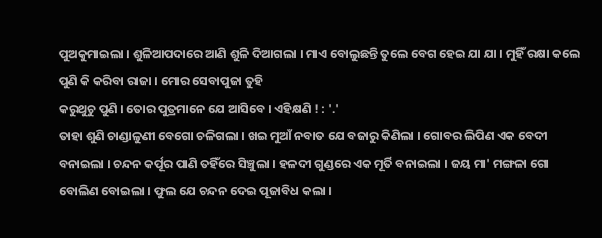ପୁଅକୁମାଇଲା । ଶୁଳିଆପଦାରେ ଆଣି ଶୁଳି ଦିଆଗଲା । ମାଏ ବୋଲୁଛନ୍ତି ତୁଲେ ବେଗ ହେଇ ଯା ଯା । ମୁହିଁ ରକ୍ଷା କଲେ ପୁଣି କି କରିବା ରାଜା । ମୋର ସେବାପୁଜା ତୁହି
କରୁଥୁଚୁ ପୁଣି । ତୋର ପୁତ୍ରମାନେ ଯେ ଆସିବେ । ଏହିକ୍ଷଣି ! : '.'
ତାହା ଶୁଣି ଚାଣ୍ଡାଳୁଣୀ ବେଗୋ ଚଳିଗଲା । ଖଇ ମୁଆଁ ନବାତ ଯେ ବଜାରୁ କିଣିଲା । ଗୋବର ଲିପିଣ ଏକ ବେଦୀ ବନାଇଲା । ଚନ୍ଦନ କର୍ପୂର ପାଣି ତହିଁରେ ସିଞ୍ଚୁଲା । ହଳଦୀ ଗୁଣ୍ଡରେ ଏକ ମୂର୍ତି ବନାଇଲା । ଜୟ ମା' ମଙ୍ଗଳା ଗୋ ବୋଲିଣ ବୋଇଲା । ଫୁଲ ଯେ ଚନ୍ଦନ ଦେଇ ପୂଜାବିଧ କଲା ।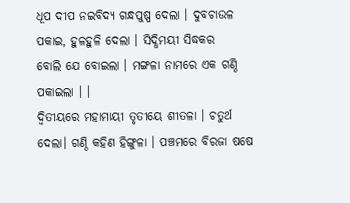ଧୂପ ଦୀପ ନଇବିଦ୍ଯ ଗନ୍ଧପୁଷ୍ପ ଦେଲା । ଦୁବଚାଉଳ ପକାଇ, ହୁଳହୁଳି ଦେଲା । ସିଦ୍ଧିମୟୀ ସିଦ୍ଧକର
ବୋଲି ଯେ ବୋଇଲା । ମଙ୍ଗଳା ନାମରେ ଏକ ଗଣ୍ଠି ପକାଇଲା । ।
ଦ୍ବିତୀୟରେ ମହାମାୟୀ ତୃତୀୟେ ଶୀତଳା । ଚତୁର୍ଥ ଦେଲା। ଗଣ୍ଠି କହିଣ ହିଙ୍ଗୁଳା । ପଞ୍ଚମରେ ବିରଜା ଷଷେ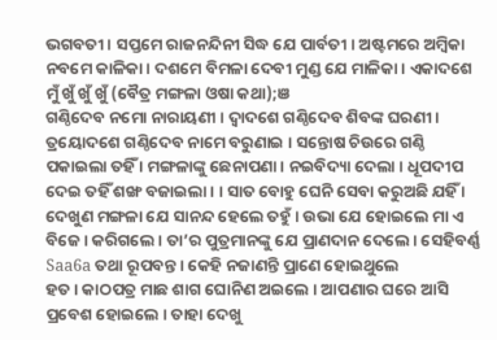ଭଗବତୀ । ସପ୍ତମେ ରାଜନନ୍ଦିନୀ ସିଦ୍ଧ ଯେ ପାର୍ବତୀ । ଅଷ୍ଟମରେ ଅମ୍ବିକା ନବମେ କାଳିକା । ଦଶମେ ବିମଳା ଦେବୀ ମୁଣ୍ଡ ଯେ ମାଳିକା । ଏକାଦଶେ
ମୁଁ ଖୁଁ ଖୁଁ ଖୁଁ (ବୈତ୍ର ମଙ୍ଗଳା ଓଷା କଥା);ଞ
ଗଣ୍ଠିଦେବ ନମୋ ନାରାୟଣୀ । ଦ୍ବାଦଶେ ଗଣ୍ଠିଦେବ ଶିବଙ୍କ ଘରଣୀ । ତ୍ରୟୋଦଶେ ଗଣ୍ଠିଦେବ ନାମେ ବରୁଣାଇ । ସନ୍ତୋଷ ଚିଉରେ ଗଣ୍ଠି ପକାଇଲା ତହିଁ । ମଙ୍ଗଳାଙ୍କୁ ଛେନାପଣା । ନଇବିଦ୍ୟା ଦେଲା । ଧୂପଦୀପ ଦେଇ ତହିଁ ଶଙ୍ଖ ବଜାଇଲା । । ସାତ ବୋହୁ ଘେନି ସେବା କରୁଅଛି ଯହିଁ । ଦେଖୁଣ ମଙ୍ଗଳା ଯେ ସାନନ୍ଦ ହେଲେ ତହୁଁ । ଉଭା ଯେ ହୋଇଲେ ମା ଏ ବିଜେ । କରିଗଲେ । ତା’ର ପୁତ୍ରମାନଙ୍କୁ ଯେ ପ୍ରାଣଦାନ ଦେଲେ । ସେହିବର୍ଣ୍ଣ Saa6a ତଥା ରୂପବନ୍ତ । କେହି ନଜାଣନ୍ତି ପ୍ରାଣେ ହୋଇଥୁଲେ
ହତ । କାଠପତ୍ର ମାଛ ଶାଗ ଘୋନିଣ ଅଇଲେ । ଆପଣାର ଘରେ ଆସି ପ୍ରବେଶ ହୋଇଲେ । ତାହା ଦେଖୁ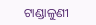ଟାଣ୍ଡାଳୁଣୀ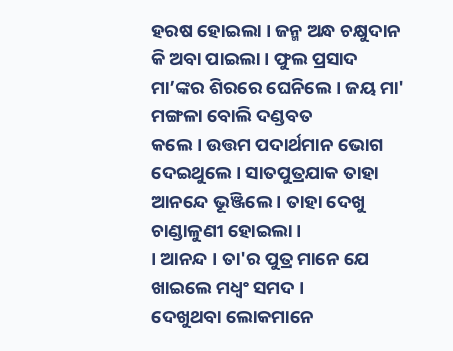ହରଷ ହୋଇଲା । ଜନ୍ମ ଅନ୍ଧ ଚକ୍ଷୁଦାନ କି ଅବା ପାଇଲା । ଫୁଲ ପ୍ରସାଦ ମା’ଙ୍କର ଶିରରେ ଘେନିଲେ । ଜୟ ମା' ମଙ୍ଗଳା ବୋଲି ଦଣ୍ଡବତ
କଲେ । ଉତ୍ତମ ପଦାର୍ଥମାନ ଭୋଗ ଦେଇଥୁଲେ । ସାତପୁତ୍ରଯାକ ତାହା ଆନନ୍ଦେ ଭୂଞ୍ଜିଲେ । ତାହା ଦେଖୁ ଚାଣ୍ଡାଳୁଣୀ ହୋଇଲା ।
। ଆନନ୍ଦ । ତା'ର ପୁତ୍ର ମାନେ ଯେ ଖାଇଲେ ମଧ୍ବଂ ସମଦ ।
ଦେଖୁଥବା ଲୋକମାନେ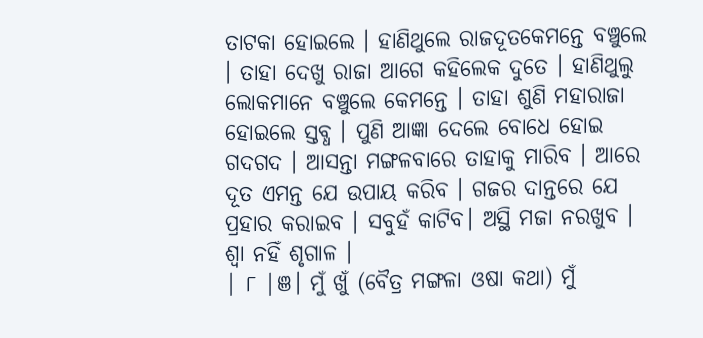ତାଟକା ହୋଇଲେ । ହାଣିଥୁଲେ ରାଜଦୂତକେମନ୍ତେ ବଞ୍ଚୁଲେ । ତାହା ଦେଖୁ ରାଜା ଆଗେ କହିଲେକ ଦୁତେ । ହାଣିଥୁଲୁ ଲୋକମାନେ ବଞ୍ଚୁଲେ କେମନ୍ତେ । ତାହା ଶୁଣି ମହାରାଜା ହୋଇଲେ ସ୍ତବ୍ଧ । ପୁଣି ଆଜ୍ଞା ଦେଲେ ବୋଧେ ହୋଇ ଗଦଗଦ । ଆସନ୍ତା ମଙ୍ଗଳବାରେ ତାହାକୁ ମାରିବ । ଆରେ ଦୂତ ଏମନ୍ତ ଯେ ଉପାୟ କରିବ । ଗଜର ଦାନ୍ତରେ ଯେ ପ୍ରହାର କରାଇବ । ସବୁହଁ କାଟିବ। ଅସ୍ଥି ମଜା ନରଖୁବ । ଶ୍ବା ନହିଁ ଶୃଗାଳ ।
| ୮ |ଞ। ମୁଁ ଖୁଁ (ବୈତ୍ର ମଙ୍ଗଳା ଓଷା କଥା) ମୁଁ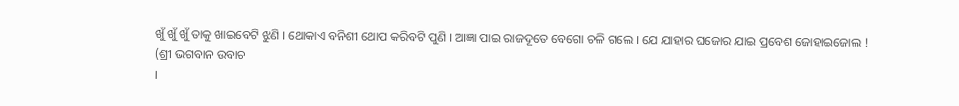ଖୁଁ ଖୁଁ ଖୁଁ ତାକୁ ଖାଇବେଟି ଝୁଣି । ଥୋକାଏ ବନିଶୀ ଥୋପ କରିବଟି ପୁଣି । ଆଜ୍ଞା ପାଇ ରାଜଦୂତେ ବେଗୋ ଚଳି ଗଲେ । ଯେ ଯାହାର ଘଜୋର ଯାଇ ପ୍ରବେଶ ଜୋହାଇଜୋଲ !
(ଶ୍ରୀ ଭଗବାନ ଉବାଚ
।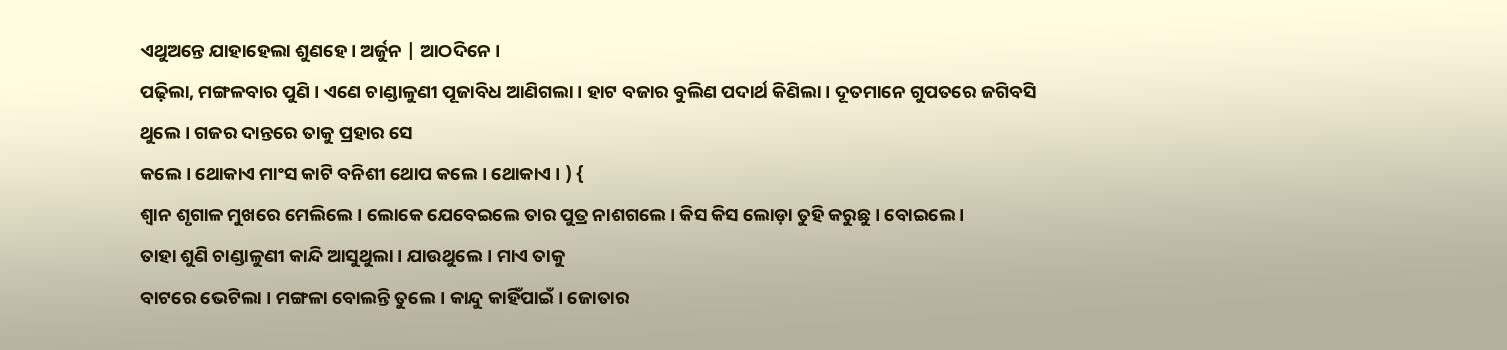ଏଥୁଅନ୍ତେ ଯାହାହେଲା ଶୁଣହେ। ଅର୍ଜୁନ | ଆଠଦିନେ ।
ପଢ଼ିଲା, ମଙ୍ଗଳବାର ପୁଣି । ଏଣେ ଚାଣ୍ଡାଳୁଣୀ ପୂଜାବିଧ ଆଣିଗଲା । ହାଟ ବଜାର ବୁଲିଣ ପଦାର୍ଥ କିଣିଲା । ଦୂତମାନେ ଗୁପତରେ ଜଗିବସି ଥୁଲେ । ଗଜର ଦାନ୍ତରେ ତାକୁ ପ୍ରହାର ସେ
କଲେ । ଥୋକାଏ ମାଂସ କାଟି ବନିଶୀ ଥୋପ କଲେ । ଥୋକାଏ । ) {
ଶ୍ୱାନ ଶୃଗାଳ ମୁଖରେ ମେଲିଲେ । ଲୋକେ ଯେବେଇଲେ ତାର ପୁତ୍ର ନାଶଗଲେ । କିସ କିସ ଲୋଡ଼ା ତୁହି କରୁଛୁ । ବୋଇଲେ ।
ତାହା ଶୁଣି ଚାଣ୍ଡାଳୁଣୀ କାନ୍ଦି ଆସୁଥୁଲା । ଯାଉଥୁଲେ। ମାଏ ତାକୁ
ବାଟରେ ଭେଟିଲା । ମଙ୍ଗଳା ବୋଲନ୍ତି ତୁଲେ। କାନ୍ଦୁ କାହିଁପାଇଁ । ଜୋତାର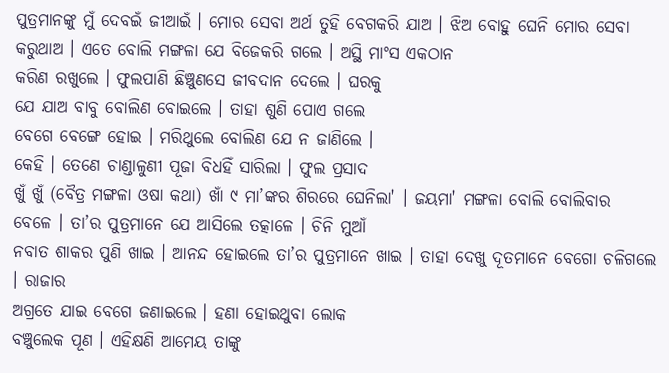ପୁତ୍ରମାନଙ୍କୁ ମୁଁ ଦେବଇଁ ଜୀଆଇଁ । ମୋର ସେବା ଅର୍ଥ ତୁହି ବେଗକରି ଯାଅ । ଝିଅ ବୋହୁ ଘେନି ମୋର ସେବା କରୁଥାଅ । ଏତେ ବୋଲି ମଙ୍ଗଳା ଯେ ବିଜେକରି ଗଲେ । ଅସ୍ଥି ମାଂସ ଏକଠାନ
କରିଣ ରଖୁଲେ । ଫୁଲପାଣି ଛିଞ୍ଚୁଣସେ ଜୀବଦାନ ଦେଲେ । ଘରକୁ
ଯେ ଯାଅ ବାବୁ ବୋଲିଣ ବୋଇଲେ । ତାହା ଶୁଣି ପୋଏ ଗଲେ
ବେଗେ ବେଙ୍ଗେ ହୋଇ । ମରିଥୁଲେ ବୋଲିଣ ଯେ ନ ଜାଣିଲେ ।
କେହି । ତେଣେ ଚାଣ୍ଡାଳୁଣୀ ପୂଜା ବିଧହିଁ ସାରିଲା । ଫୁଲ ପ୍ରସାଦ
ଖୁଁ ଖୁଁ (ବୈତ୍ର ମଙ୍ଗଳା ଓଷା କଥା) ଖାଁ ୯ ମା’ଙ୍କର ଶିରରେ ଘେନିଲା' । ଜୟମା' ମଙ୍ଗଳା ବୋଲି ବୋଲିବାର
ବେଳେ । ତା’ର ପୁତ୍ରମାନେ ଯେ ଆସିଲେ ତତ୍କାଳେ । ଚିନି ମୁଆଁ
ନବାତ ଶାକର ପୁଣି ଖାଇ । ଆନନ୍ଦ ହୋଇଲେ ତା’ର ପୁତ୍ରମାନେ ଖାଇ । ତାହା ଦେଖୁ ଦୂତମାନେ ବେଗୋ ଚଳିଗଲେ । ରାଜାର
ଅଗ୍ରତେ ଯାଇ ବେଗେ ଜଣାଇଲେ । ହଣା ହୋଇଥୁବା ଲୋକ
ବଞ୍ଚୁଲେକ ପୂଣ । ଏହିକ୍ଷଣି ଆମେୟ ତାଙ୍କୁ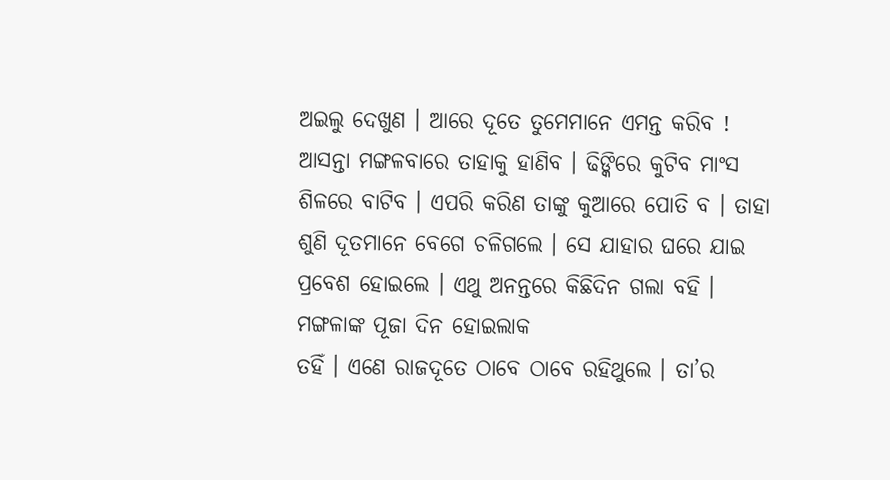ଅଇଲୁ ଦେଖୁଣ । ଆରେ ଦୂତେ ତୁମେମାନେ ଏମନ୍ତ କରିବ ! ଆସନ୍ତା ମଙ୍ଗଳବାରେ ତାହାକୁ ହାଣିବ । ଢିଙ୍କିରେ କୁଟିବ ମାଂସ ଶିଳରେ ବାଟିବ । ଏପରି କରିଣ ତାଙ୍କୁ କୁଆରେ ପୋତି ବ । ତାହା ଶୁଣି ଦୂତମାନେ ବେଗେ ଚଳିଗଲେ । ସେ ଯାହାର ଘରେ ଯାଇ ପ୍ରବେଶ ହୋଇଲେ । ଏଥୁ ଅନନ୍ତରେ କିଛିଦିନ ଗଲା ବହି । ମଙ୍ଗଳାଙ୍କ ପୂଜା ଦିନ ହୋଇଲାକ
ତହିଁ । ଏଣେ ରାଜଦୂତେ ଠାବେ ଠାବେ ରହିଥୁଲେ । ତା’ର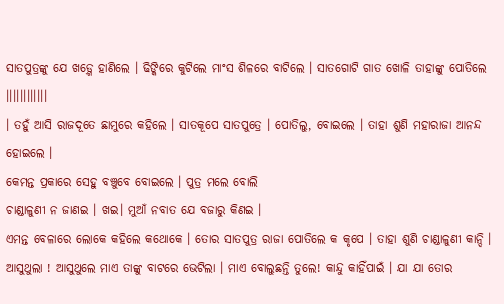ସାତପୁତ୍ରଙ୍କୁ ଯେ ଖଡ଼୍ଗେ ହାଣିଲେ । ଢିଙ୍କିରେ କୁଟିଲେ ମାଂସ ଶିଳରେ ବାଟିଲେ । ସାତଗୋଟି ଗାତ ଖୋଳି ତାହାଙ୍କୁ ପୋତିଲେ ।।।।।।।।।।।।
। ତହୁଁ ଆସି ରାଜଦୂତେ ଛାମୁରେ କହିଲେ । ସାତକୂପେ ସାତପୁତ୍ରେ । ପୋତିଲୁ, ବୋଇଲେ । ତାହା ଶୁଣି ମହାରାଜା ଆନନ୍ଦ ହୋଇଲେ ।
କେମନ୍ତ ପ୍ରକାରେ ସେହୁ ବଞ୍ଚୁବେ ବୋଇଲେ । ପୁତ୍ର ମଲେ ବୋଲି
ଚାଣ୍ଡାଳୁଣୀ ନ ଜାଣଇ । ଖଇ। ମୁଆଁ ନବାତ ଯେ ବଜାରୁ କିଣଇ ।
ଏମନ୍ତ ବେଳାରେ ଲୋକେ କହିଲେ କଥୋକେ । ତୋର ସାତପୁତ୍ର ରାଜା ପୋତିଲେ କ କୃପେ । ତାହା ଶୁଣି ଚାଣ୍ଡାଳୁଣୀ କାନ୍ଦି । ଆସୁଥୁଲା ! ଆସୁଥୁଲେ ମାଏ ତାଙ୍କୁ ବାଟରେ ଭେଟିଲା । ମାଏ ବୋଲୁଛନ୍ତି ତୁଲେ! କାନ୍ଦୁ କାହିଁପାଇଁ । ଯା ଯା ତୋର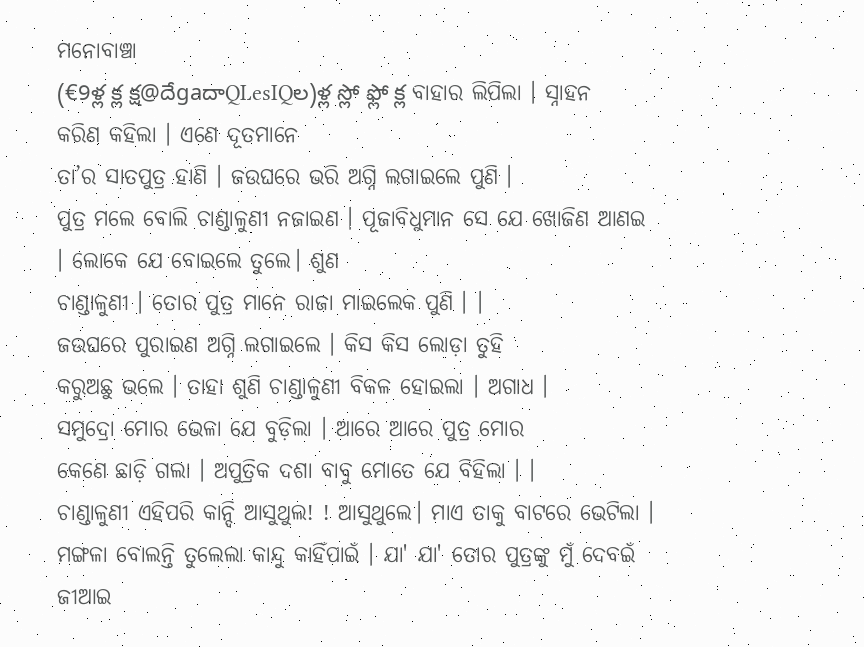ମନୋବାଞ୍ଚା
(€9ళ్ల క్ల క్ష@దేgaదాQLesIQల)ళ్ల స్లో ఫ్లో క్ల ବାହାର ଲିପିଲା । ସ୍ନାହନ କରିଣ କହିଲା । ଏଣେ ଦୂତମାନେ
ତା’ର ସାତପୁତ୍ର ହାଣି । ଜଉଘରେ ଭରି ଅଗ୍ନି ଲଗାଇଲେ ପୁଣି ।
ପୁତ୍ର ମଲେ ବୋଲି ଚାଣ୍ଡାଳୁଣୀ ନଜାଇଣ । ପୂଜାବିଧୁମାନ ସେ ଯେ ଖୋଜିଣ ଆଣଇ । ଲୋକେ ଯେ ବୋଇଲେ ତୁଲେ। ଶୁଣ
ଚାଣ୍ଡାଳୁଣୀ । ତୋର ପୁତ୍ର ମାନେ ରାଜା ମାଇଲେକ ପୁଣି । ।
ଜଉଘରେ ପୁରାଇଣ ଅଗ୍ନି ଲଗାଇଲେ । କିସ କିସ ଲୋଡ଼ା ତୁହି
କରୁଅଛୁ ଭଲେ । ତାହା ଶୁଣି ଚାଣ୍ଡାଳୁଣୀ ବିକଳ ହୋଇଲା । ଅଗାଧ ।
ସମୁଦ୍ରୋ ମୋର ଭେଳା ଯେ ବୁଡ଼ିଲା । ଆରେ ଆରେ ପୁତ୍ର ମୋର
କେଣେ ଛାଡ଼ି ଗଲା । ଅପୁତ୍ରିକ ଦଶା ବାବୁ ମୋତେ ଯେ ବିହିଲା । ।
ଚାଣ୍ଡାଳୁଣୀ ଏହିପରି କାନ୍ଦି ଆସୁଥୁଲ! ! ଆସୁଥୁଲେ। ମାଏ ତାକୁ ବାଟରେ ଭେଟିଲା । ମଙ୍ଗଳା ବୋଲନ୍ତି ତୁଲେଲା କାନ୍ଦୁ କାହିଁପାଇଁ । ଯା' ଯା' ତୋର ପୁତ୍ରଙ୍କୁ ମୁଁ ଦେବଇଁ ଜୀଆଇ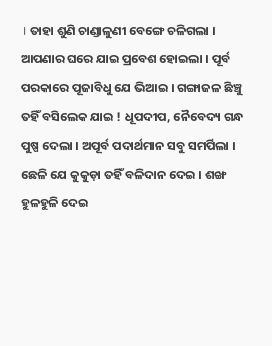। ତାହା ଶୁଣି ଚାଣ୍ଡାଳୁଣୀ ବେଙ୍ଗେ ଚଳିଗଲା । ଆପଣାର ଘରେ ଯାଇ ପ୍ରବେଶ ହୋଇଲା । ପୂର୍ବ ପରକାରେ ପୂଜାବିଧୁ ଯେ ଭିଆଇ । ଗଙ୍ଗାଜଳ ଛିଞ୍ଚୁ ତହିଁ ବସିଲେକ ଯାଇ ! ଧୂପଦୀପ, ନୈବେଦ୍ୟ ଗନ୍ଧ ପୁଷ୍ପ ଦେଲା । ଅପୂର୍ବ ପଦାର୍ଥମାନ ସବୁ ସମର୍ପିଲା । ଛେଳି ଯେ କୁକୁଡ଼ା ତହିଁ ବଳିଦାନ ଦେଇ । ଶଙ୍ଖ ହୁଳହୁଳି ଦେଇ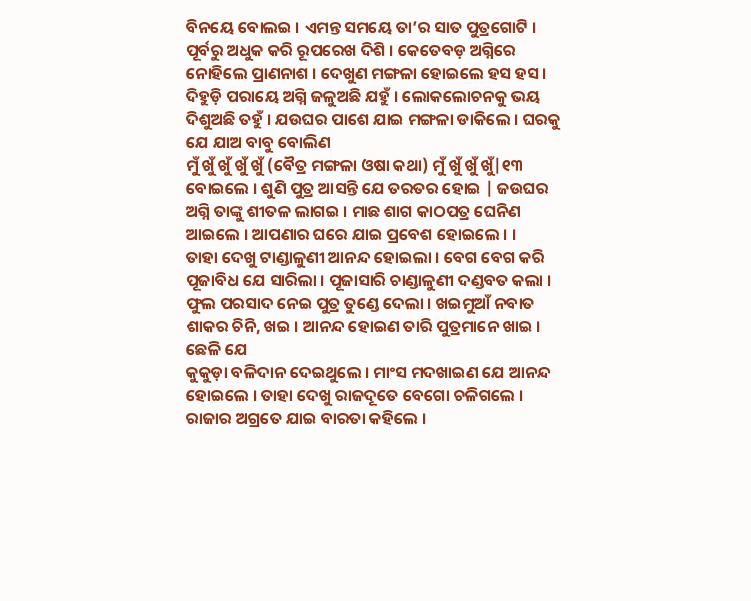ବିନୟେ ବୋଲଇ । ଏମନ୍ତ ସମୟେ ତା’ର ସାତ ପୁତ୍ରଗୋଟି । ପୂର୍ବରୁ ଅଧୁକ କରି ରୂପରେଖ ଦିଶି । କେତେବଡ଼ ଅଗ୍ନିରେ ନୋହିଲେ ପ୍ରାଣନାଶ । ଦେଖୁଣ ମଙ୍ଗଳା ହୋଇଲେ ହସ ହସ । ଦିହୁଡ଼ି ପରାୟେ ଅଗ୍ନି ଜଳୁଅଛି ଯହୁଁ । ଲୋକଲୋଚନକୁ ଭୟ ଦିଶୁଅଛି ତହୁଁ । ଯଉଘର ପାଶେ ଯାଇ ମଙ୍ଗଳା ଡାକିଲେ । ଘରକୁ ଯେ ଯାଅ ବାବୁ ବୋଲିଣ
ମୁଁ ଖୁଁ ଖୁଁ ଖୁଁ ଖୁଁ (ବୈତ୍ର ମଙ୍ଗଳା ଓଷା କଥା) ମୁଁ ଖୁଁ ଖୁଁ ଖୁଁ|୧୩ ବୋଇଲେ । ଶୁଣି ପୁତ୍ର ଆସନ୍ତି ଯେ ତରତର ହୋଇ | ଜଉଘର ଅଗ୍ନି ତାଙ୍କୁ ଶୀତଳ ଲାଗଇ । ମାଛ ଶାଗ କାଠପତ୍ର ଘେନିଣ
ଆଇଲେ । ଆପଣାର ଘରେ ଯାଇ ପ୍ରବେଶ ହୋଇଲେ । ।
ତାହା ଦେଖୁ ଟାଣ୍ଡାଳୁଣୀ ଆନନ୍ଦ ହୋଇଲା । ବେଗ ବେଗ କରି ପୂଜାବିଧ ଯେ ସାରିଲା । ପୂଜାସାରି ଚାଣ୍ଡାଳୁଣୀ ଦଣ୍ଡବତ କଲା । ଫୁଲ ପରସାଦ ନେଇ ପୁତ୍ର ତୁଣ୍ଡେ ଦେଲା । ଖଇମୁଆଁ ନବାତ ଶାକର ଚିନି, ଖଇ । ଆନନ୍ଦ ହୋଇଣ ତାରି ପୁତ୍ରମାନେ ଖାଇ । ଛେଳି ଯେ
କୁକୁଡ଼ା ବଳିଦାନ ଦେଇଥୁଲେ । ମାଂସ ମଦଖାଇଣ ଯେ ଆନନ୍ଦ
ହୋଇଲେ । ତାହା ଦେଖୁ ରାଜଦୂତେ ବେଗୋ ଚଳିଗଲେ । ରାଜାର ଅଗ୍ରତେ ଯାଇ ବାରତା କହିଲେ ।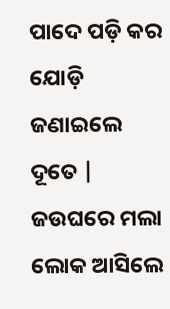ପାଦେ ପଡ଼ି କର ଯୋଡ଼ି ଜଣାଇଲେ ଦୂତେ | ଜଉଘରେ ମଲା ଲୋକ ଆସିଲେ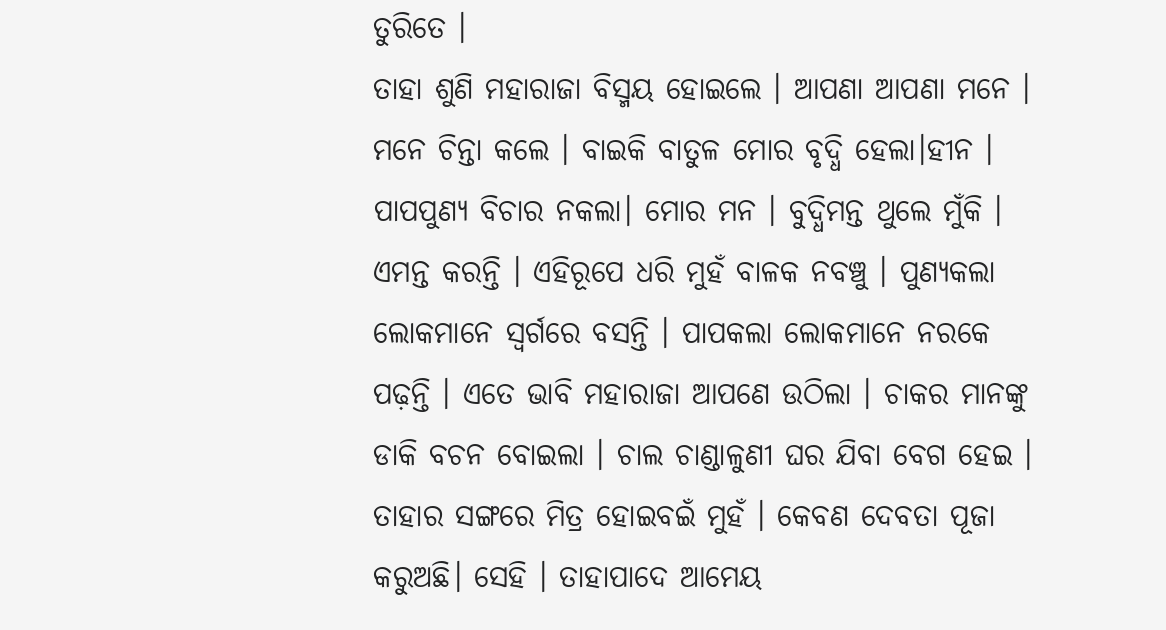ତୁରିତେ ।
ତାହା ଶୁଣି ମହାରାଜା ବିସ୍ମୟ ହୋଇଲେ । ଆପଣା ଆପଣା ମନେ । ମନେ ଚିନ୍ତା କଲେ । ବାଇକି ବାତୁଳ ମୋର ବୃଦ୍ଧି ହେଲା।ହୀନ । ପାପପୁଣ୍ଯ ବିଚାର ନକଲା। ମୋର ମନ । ବୁଦ୍ଧିମନ୍ତ ଥୁଲେ ମୁଁକି । ଏମନ୍ତ କରନ୍ତି । ଏହିରୂପେ ଧରି ମୁହଁ ବାଳକ ନବଞ୍ଚୁ । ପୁଣ୍ଯକଲା
ଲୋକମାନେ ସ୍ବର୍ଗରେ ବସନ୍ତି । ପାପକଲା ଲୋକମାନେ ନରକେ ପଢ଼ନ୍ତି । ଏତେ ଭାବି ମହାରାଜା ଆପଣେ ଉଠିଲା । ଚାକର ମାନଙ୍କୁ ଡାକି ବଚନ ବୋଇଲା । ଚାଲ ଚାଣ୍ଡାଳୁଣୀ ଘର ଯିବା ବେଗ ହେଇ । ତାହାର ସଙ୍ଗରେ ମିତ୍ର ହୋଇବଇଁ ମୁହଁ । କେବଣ ଦେବତା ପୂଜା କରୁଅଛି। ସେହି । ତାହାପାଦେ ଆମେୟ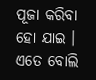ପୂଜା କରିବା ହୋ ଯାଇ । ଏତେ ବୋଲି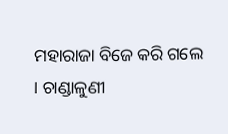ମହାରାଜା ବିଜେ କରି ଗଲେ । ଚାଣ୍ଡାଳୁଣୀ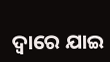ଦ୍ବାରେ ଯାଇ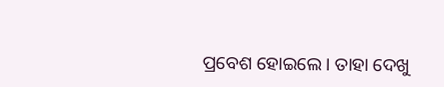ପ୍ରବେଶ ହୋଇଲେ । ତାହା ଦେଖୁ